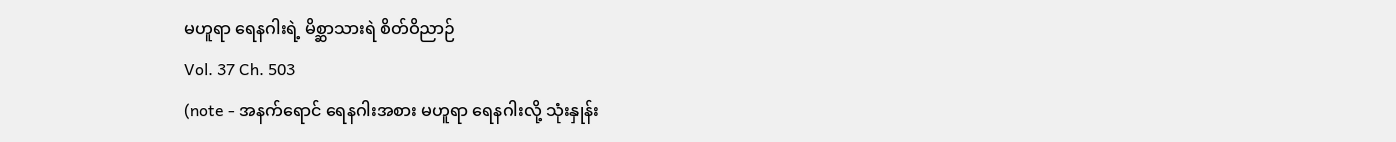မဟူရာ ရေနဂါးရဲ့ မိစ္ဆာသားရဲ စိတ်ဝိညာဉ်
Vol. 37 Ch. 503
(note - အနက်ရောင် ရေနဂါးအစား မဟူရာ ရေနဂါးလို့ သုံးနှုန်း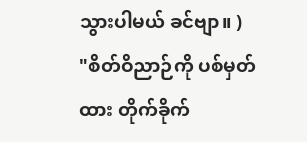သွားပါမယ် ခင်ဗျာ။ )
"စိတ်ဝိညာဉ်ကို ပစ်မှတ်ထား တိုက်ခိုက်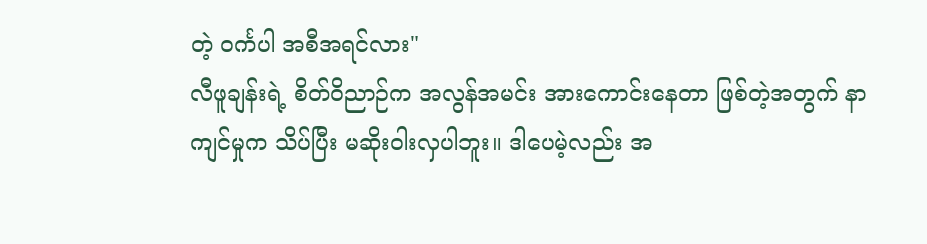တဲ့ ဝင်္ကပါ အစီအရင်လား"
လီဖူချန်းရဲ့ စိတ်ဝိညာဉ်က အလွန်အမင်း အားကောင်းနေတာ ဖြစ်တဲ့အတွက် နာကျင်မှုက သိပ်ပြီး မဆိုးဝါးလှပါဘူး။ ဒါပေမဲ့လည်း အ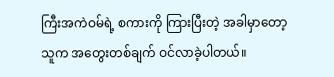ကြီးအကဲဝမ်ရဲ့ စကားကို ကြားပြီးတဲ့ အခါမှာတော့ သူက အတွေးတစ်ချက် ဝင်လာခဲ့ပါတယ်။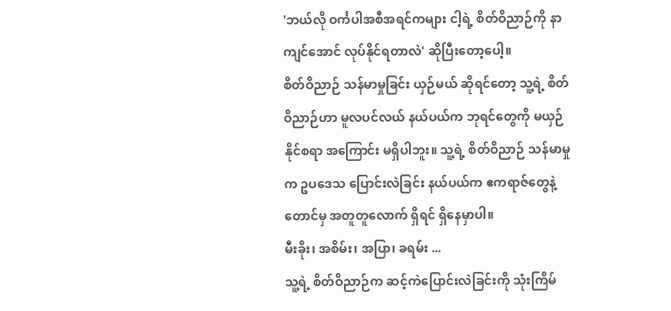'ဘယ်လို ဝင်္ကပါအစီအရင်ကများ ငါ့ရဲ့ စိတ်ဝိညာဉ်ကို နာကျင်အောင် လုပ်နိုင်ရတာလဲ' ဆိုပြီးတော့ပေါ့။
စိတ်ဝိညာဉ် သန်မာမှုခြင်း ယှဉ်မယ် ဆိုရင်တော့ သူ့ရဲ့ စိတ်ဝိညာဉ်ဟာ မူလပင်လယ် နယ်ပယ်က ဘုရင်တွေကို မယှဉ်နိုင်စရာ အကြောင်း မရှိပါဘူး။ သူ့ရဲ့ စိတ်ဝိညာဉ် သန်မာမှုက ဥပဒေသ ပြောင်းလဲခြင်း နယ်ပယ်က ဧကရာဇ်တွေနဲ့တောင်မှ အတူတူလောက် ရှိရင် ရှိနေမှာပါ။
မီးခိုး၊ အစိမ်း၊ အပြာ၊ ခရမ်း ...
သူ့ရဲ့ စိတ်ဝိညာဉ်က ဆင့်ကဲပြောင်းလဲခြင်းကို သုံးကြိမ်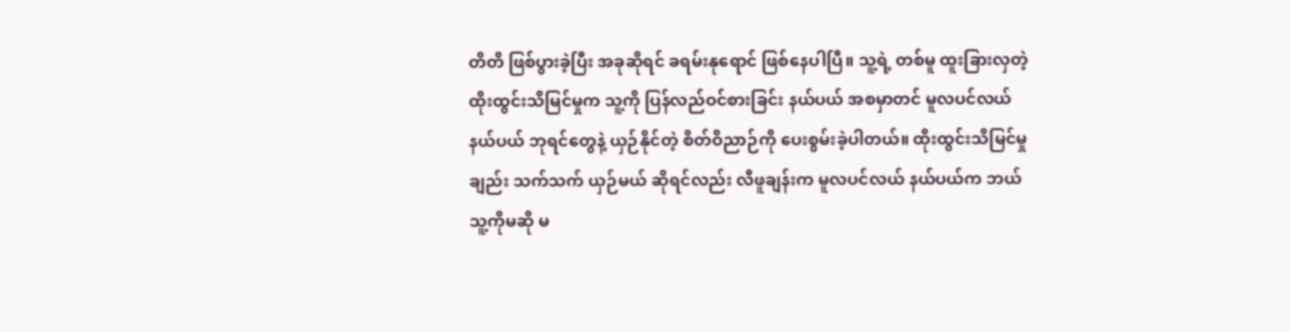တိတိ ဖြစ်ပွားခဲ့ပြီး အခုဆိုရင် ခရမ်းနုရောင် ဖြစ်နေပါပြီ။ သူ့ရဲ့ တစ်မူ ထူးခြားလှတဲ့ ထိုးထွင်းသိမြင်မှုက သူ့ကို ပြန်လည်ဝင်စားခြင်း နယ်ပယ် အစမှာတင် မူလပင်လယ်နယ်ပယ် ဘုရင်တွေနဲ့ ယှဉ်နိုင်တဲ့ စိတ်ဝိညာဉ်ကို ပေးစွမ်းခဲ့ပါတယ်။ ထိုးထွင်းသိမြင်မှုချည်း သက်သက် ယှဉ်မယ် ဆိုရင်လည်း လီဖူချန်းက မူလပင်လယ် နယ်ပယ်က ဘယ်သူ့ကိုမဆို မ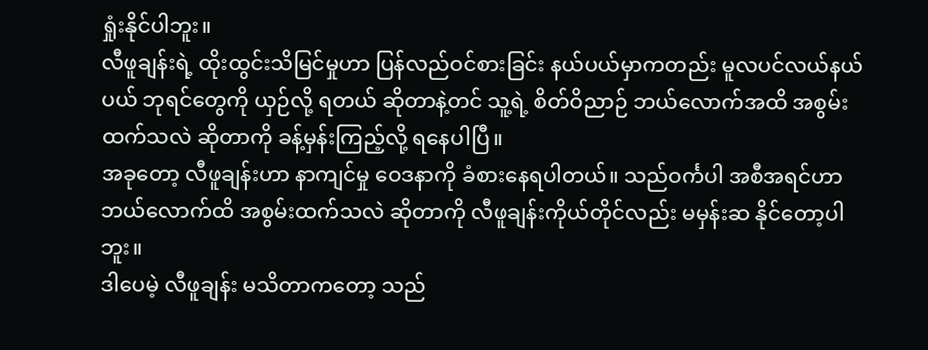ရှုံးနိုင်ပါဘူး။
လီဖူချန်းရဲ့ ထိုးထွင်းသိမြင်မှုဟာ ပြန်လည်ဝင်စားခြင်း နယ်ပယ်မှာကတည်း မူလပင်လယ်နယ်ပယ် ဘုရင်တွေကို ယှဉ်လို့ ရတယ် ဆိုတာနဲ့တင် သူ့ရဲ့ စိတ်ဝိညာဉ် ဘယ်လောက်အထိ အစွမ်းထက်သလဲ ဆိုတာကို ခန့်မှန်းကြည့်လို့ ရနေပါပြီ။
အခုတော့ လီဖူချန်းဟာ နာကျင်မှု ဝေဒနာကို ခံစားနေရပါတယ်။ သည်ဝင်္ကပါ အစီအရင်ဟာ ဘယ်လောက်ထိ အစွမ်းထက်သလဲ ဆိုတာကို လီဖူချန်းကိုယ်တိုင်လည်း မမှန်းဆ နိုင်တော့ပါဘူး။
ဒါပေမဲ့ လီဖူချန်း မသိတာကတော့ သည်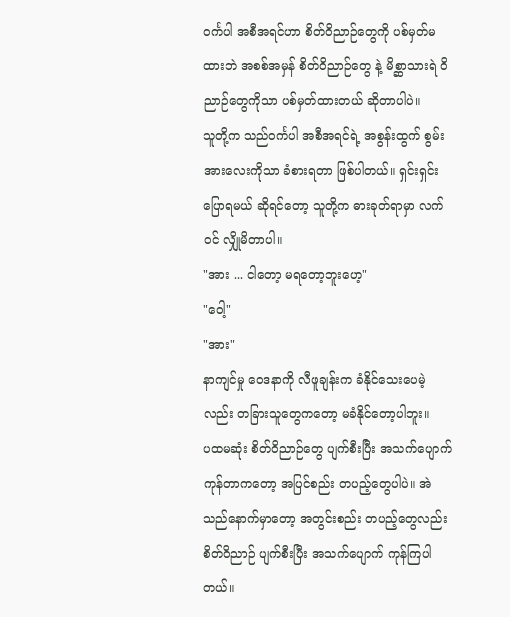ဝင်္ကပါ အစီအရင်ဟာ စိတ်ဝိညာဉ်တွေကို ပစ်မှတ်မထားဘဲ အစစ်အမှန် စိတ်ဝိညာဉ်တွေ နဲ့ မိစ္ဆာသားရဲ ဝိညာဉ်တွေကိုသာ ပစ်မှတ်ထားတယ် ဆိုတာပါပဲ။
သူတို့က သည်ဝင်္ကပါ အစီအရင်ရဲ့ အစွန်းထွက် စွမ်းအားလေးကိုသာ ခံစားရတာ ဖြစ်ပါတယ်။ ရှင်းရှင်း ပြောရမယ် ဆိုရင်တော့ သူတို့က ဓားခုတ်ရာမှာ လက်ဝင် လျှိုမိတာပါ။
"အား ... ငါတော့ မရတော့ဘူးဟေ့"
"ဝေါ့"
"အား"
နာကျင်မှု ဝေဒနာကို လီဖူချန်းက ခံနိုင်သေးပေမဲ့လည်း တခြားသူတွေကတော့ မခံနိုင်တော့ပါဘူး။
ပထမဆုံး စိတ်ဝိညာဉ်တွေ ပျက်စီးပြီး အသက်ပျောက် ကုန်တာကတော့ အပြင်စည်း တပည့်တွေပါပဲ။ အဲသည်နောက်မှာတော့ အတွင်းစည်း တပည့်တွေလည်း စိတ်ဝိညာဉ် ပျက်စီးပြီး အသက်ပျောက် ကုန်ကြပါတယ်။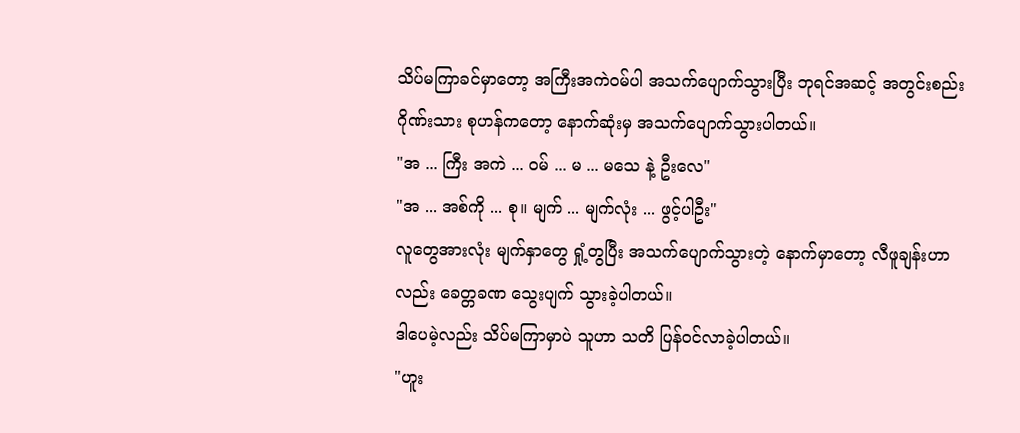သိပ်မကြာခင်မှာတော့ အကြီးအကဲဝမ်ပါ အသက်ပျောက်သွားပြီး ဘုရင်အဆင့် အတွင်းစည်းဂိုဏ်းသား စုဟန်ကတော့ နောက်ဆုံးမှ အသက်ပျောက်သွားပါတယ်။
"အ ... ကြီး အကဲ ... ဝမ် ... မ ... မသေ နဲ့ ဦးလေ"
"အ ... အစ်ကို ... စု။ မျက် ... မျက်လုံး ... ဖွင့်ပါဦး"
လူတွေအားလုံး မျက်နှာတွေ ရှုံ့တွပြီး အသက်ပျောက်သွားတဲ့ နောက်မှာတော့ လီဖူချန်းဟာလည်း ခေတ္တခဏ သွေးပျက် သွားခဲ့ပါတယ်။
ဒါပေမဲ့လည်း သိပ်မကြာမှာပဲ သူဟာ သတိ ပြန်ဝင်လာခဲ့ပါတယ်။
"ဟူး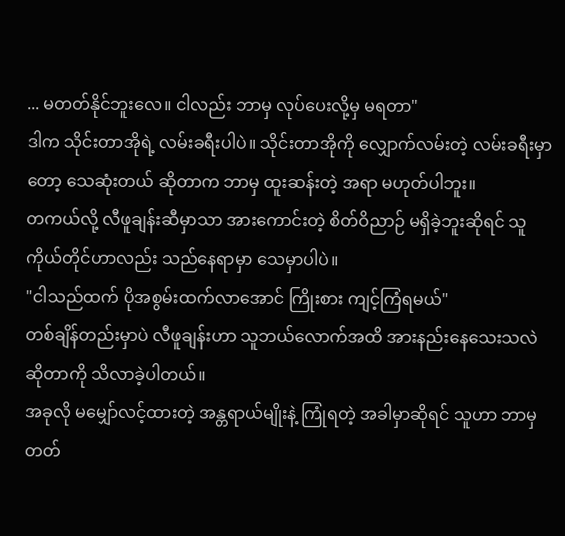... မတတ်နိုင်ဘူးလေ။ ငါလည်း ဘာမှ လုပ်ပေးလို့မှ မရတာ"
ဒါက သိုင်းတာအိုရဲ့ လမ်းခရီးပါပဲ။ သိုင်းတာအိုကို လျှောက်လမ်းတဲ့ လမ်းခရီးမှာတော့ သေဆုံးတယ် ဆိုတာက ဘာမှ ထူးဆန်းတဲ့ အရာ မဟုတ်ပါဘူး။
တကယ်လို့ လီဖူချန်းဆီမှာသာ အားကောင်းတဲ့ စိတ်ဝိညာဉ် မရှိခဲ့ဘူးဆိုရင် သူကိုယ်တိုင်ဟာလည်း သည်နေရာမှာ သေမှာပါပဲ။
"ငါသည်ထက် ပိုအစွမ်းထက်လာအောင် ကြိုးစား ကျင့်ကြံရမယ်"
တစ်ချိန်တည်းမှာပဲ လီဖူချန်းဟာ သူဘယ်လောက်အထိ အားနည်းနေသေးသလဲ ဆိုတာကို သိလာခဲ့ပါတယ်။
အခုလို မမျှော်လင့်ထားတဲ့ အန္တရာယ်မျိုးနဲ့ ကြုံရတဲ့ အခါမှာဆိုရင် သူဟာ ဘာမှ တတ်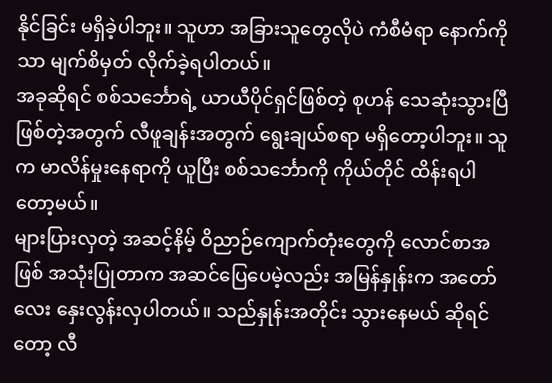နိုင်ခြင်း မရှိခဲ့ပါဘူး။ သူဟာ အခြားသူတွေလိုပဲ ကံစီမံရာ နောက်ကိုသာ မျက်စိမှတ် လိုက်ခဲ့ရပါတယ်။
အခုဆိုရင် စစ်သင်္ဘောရဲ့ ယာယီပိုင်ရှင်ဖြစ်တဲ့ စုဟန် သေဆုံးသွားပြီ ဖြစ်တဲ့အတွက် လီဖူချန်းအတွက် ရွေးချယ်စရာ မရှိတော့ပါဘူး။ သူက မာလိန်မှုးနေရာကို ယူပြီး စစ်သင်္ဘောကို ကိုယ်တိုင် ထိန်းရပါတော့မယ်။
များပြားလှတဲ့ အဆင့်နိမ့် ဝိညာဉ်ကျောက်တုံးတွေကို လောင်စာအဖြစ် အသုံးပြုတာက အဆင်ပြေပေမဲ့လည်း အမြန်နှုန်းက အတော်လေး နှေးလွန်းလှပါတယ်။ သည်နှုန်းအတိုင်း သွားနေမယ် ဆိုရင်တော့ လီ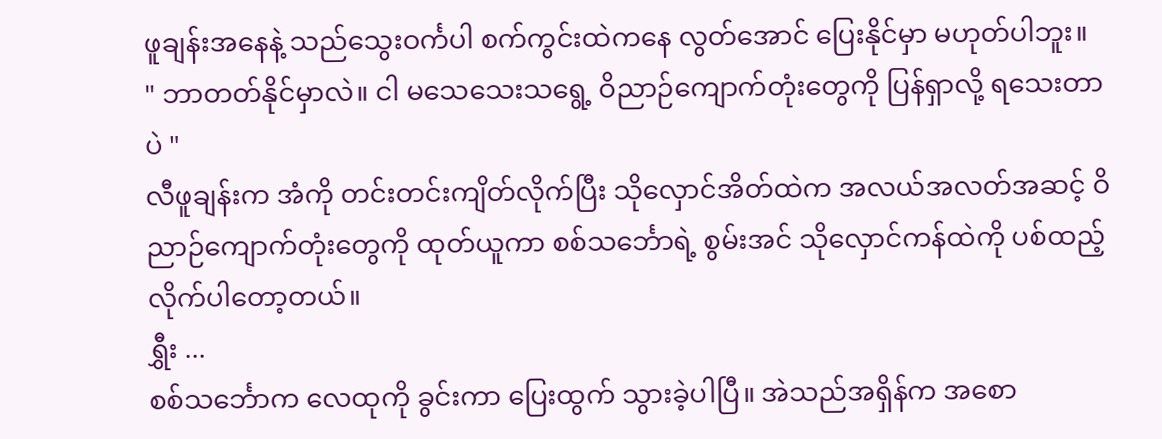ဖူချန်းအနေနဲ့ သည်သွေးဝင်္ကပါ စက်ကွင်းထဲကနေ လွတ်အောင် ပြေးနိုင်မှာ မဟုတ်ပါဘူး။
" ဘာတတ်နိုင်မှာလဲ။ ငါ မသေသေးသရွေ့ ဝိညာဉ်ကျောက်တုံးတွေကို ပြန်ရှာလို့ ရသေးတာပဲ "
လီဖူချန်းက အံကို တင်းတင်းကျိတ်လိုက်ပြီး သိုလှောင်အိတ်ထဲက အလယ်အလတ်အဆင့် ဝိညာဉ်ကျောက်တုံးတွေကို ထုတ်ယူကာ စစ်သင်္ဘောရဲ့ စွမ်းအင် သိုလှောင်ကန်ထဲကို ပစ်ထည့် လိုက်ပါတော့တယ်။
ရွှီး ...
စစ်သင်္ဘောက လေထုကို ခွင်းကာ ပြေးထွက် သွားခဲ့ပါပြီ။ အဲသည်အရှိန်က အစော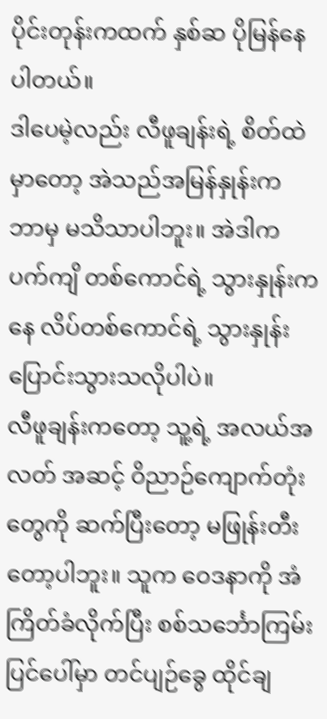ပိုင်းတုန်းကထက် နှစ်ဆ ပိုမြန်နေပါတယ်။
ဒါပေမဲ့လည်း လီဖူချန်းရဲ့ စိတ်ထဲမှာတော့ အဲသည်အမြန်နှုန်းက ဘာမှ မသိသာပါဘူး။ အဲဒါက ပက်ကျိ တစ်ကောင်ရဲ့ သွားနှုန်းကနေ လိပ်တစ်ကောင်ရဲ့ သွားနှုန်း ပြောင်းသွားသလိုပါပဲ။
လီဖူချန်းကတော့ သူ့ရဲ့ အလယ်အလတ် အဆင့် ဝိညာဉ်ကျောက်တုံးတွေကို ဆက်ပြီးတော့ မဖြုန်းတီးတော့ပါဘူး။ သူက ဝေဒနာကို အံကြိတ်ခံလိုက်ပြီး စစ်သင်္ဘောကြမ်းပြင်ပေါ်မှာ တင်ပျဉ်ခွေ ထိုင်ချ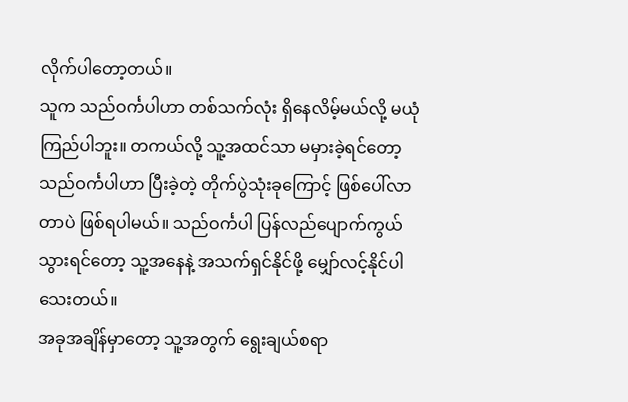လိုက်ပါတော့တယ်။
သူက သည်ဝင်္ကပါဟာ တစ်သက်လုံး ရှိနေလိမ့်မယ်လို့ မယုံကြည်ပါဘူး။ တကယ်လို့ သူ့အထင်သာ မမှားခဲ့ရင်တော့ သည်ဝင်္ကပါဟာ ပြီးခဲ့တဲ့ တိုက်ပွဲသုံးခုကြောင့် ဖြစ်ပေါ်လာတာပဲ ဖြစ်ရပါမယ်။ သည်ဝင်္ကပါ ပြန်လည်ပျောက်ကွယ်သွားရင်တော့ သူ့အနေနဲ့ အသက်ရှင်နိုင်ဖို့ မျှော်လင့်နိုင်ပါသေးတယ်။
အခုအချိန်မှာတော့ သူ့အတွက် ရွေးချယ်စရာ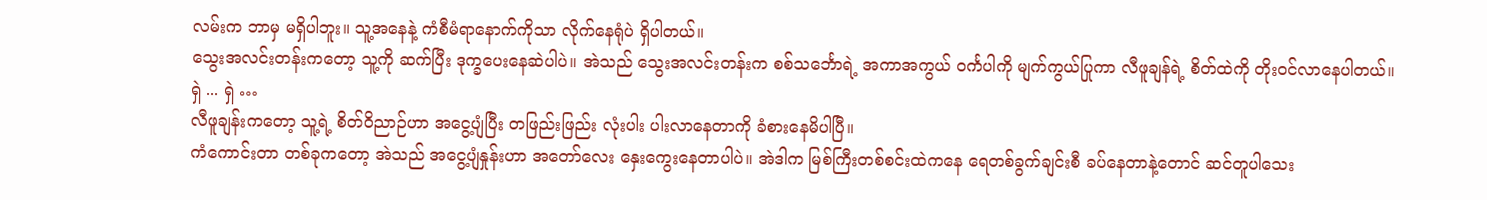လမ်းက ဘာမှ မရှိပါဘူး။ သူ့အနေနဲ့ ကံစီမံရာနောက်ကိုသာ လိုက်နေရုံပဲ ရှိပါတယ်။
သွေးအလင်းတန်းကတော့ သူ့ကို ဆက်ပြီး ဒုက္ခပေးနေဆဲပါပဲ။ အဲသည် သွေးအလင်းတန်းက စစ်သင်္ဘောရဲ့ အကာအကွယ် ဝင်္ကပါကို မျက်ကွယ်ပြုကာ လီဖူချန်ရဲ့ စိတ်ထဲကို တိုးဝင်လာနေပါတယ်။
ရှဲ ... ရှဲ …
လီဖူချန်းကတော့ သူ့ရဲ့ စိတ်ဝိညာဉ်ဟာ အငွေ့ပျံပြီး တဖြည်းဖြည်း လုံးပါး ပါးလာနေတာကို ခံစားနေမိပါပြီ။
ကံကောင်းတာ တစ်ခုကတော့ အဲသည် အငွေ့ပျံနှုန်းဟာ အတော်လေး နှေးကွေးနေတာပါပဲ။ အဲဒါက မြစ်ကြီးတစ်စင်းထဲကနေ ရေတစ်ခွက်ချင်းစီ ခပ်နေတာနဲ့တောင် ဆင်တူပါသေး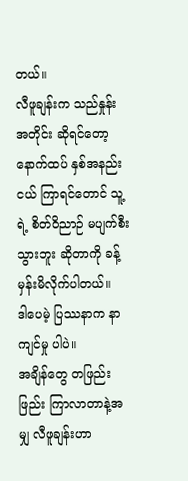တယ်။
လီဖူချန်းက သည်နှုန်းအတိုင်း ဆိုရင်တော့ နောက်ထပ် နှစ်အနည်းငယ် ကြာရင်တောင် သူ့ရဲ့ စိတ်ဝိညာဉ် မပျက်စီးသွားဘူး ဆိုတာကို ခန့်မှန်းမိလိုက်ပါတယ်။
ဒါပေမဲ့ ပြဿနာက နာကျင်မှု ပါပဲ။
အချိန်တွေ တဖြည်းဖြည်း ကြာလာတာနဲ့အမျှ လီဖူချန်းဟာ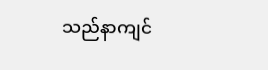သည်နာကျင်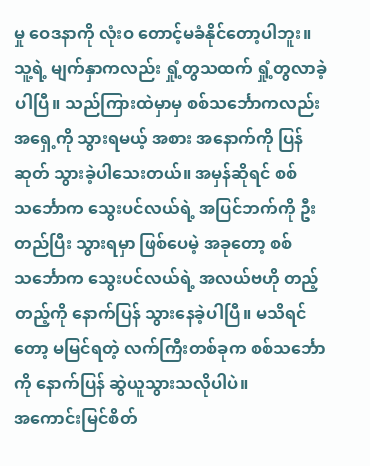မှု ဝေဒနာကို လုံးဝ တောင့်မခံနိုင်တော့ပါဘူး။ သူ့ရဲ့ မျက်နှာကလည်း ရှုံ့တွသထက် ရှုံ့တွလာခဲ့ပါပြီ။ သည်ကြားထဲမှာမှ စစ်သင်္ဘောကလည်း အရှေ့ကို သွားရမယ့် အစား အနောက်ကို ပြန်ဆုတ် သွားခဲ့ပါသေးတယ်။ အမှန်ဆိုရင် စစ်သင်္ဘောက သွေးပင်လယ်ရဲ့ အပြင်ဘက်ကို ဦးတည်ပြီး သွားရမှာ ဖြစ်ပေမဲ့ အခုတော့ စစ်သင်္ဘောက သွေးပင်လယ်ရဲ့ အလယ်ဗဟို တည့်တည့်ကို နောက်ပြန် သွားနေခဲ့ပါပြီ။ မသိရင်တော့ မမြင်ရတဲ့ လက်ကြီးတစ်ခုက စစ်သင်္ဘောကို နောက်ပြန် ဆွဲယူသွားသလိုပါပဲ။
အကောင်းမြင်စိတ်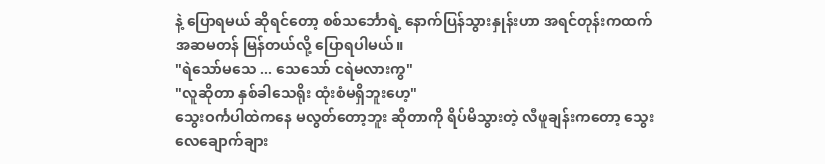နဲ့ ပြောရမယ် ဆိုရင်တော့ စစ်သင်္ဘောရဲ့ နောက်ပြန်သွားနှုန်းဟာ အရင်တုန်းကထက် အဆမတန် မြန်တယ်လို့ ပြောရပါမယ်။
"ရဲသော်မသေ ... သေသော် ငရဲမလားကွ"
"လူဆိုတာ နှစ်ခါသေရိုး ထုံးစံမရှိဘူးဟေ့"
သွေးဝင်္ကပါထဲကနေ မလွတ်တော့ဘူး ဆိုတာကို ရိပ်မိသွားတဲ့ လီဖူချန်းကတော့ သွေးလေချောက်ချား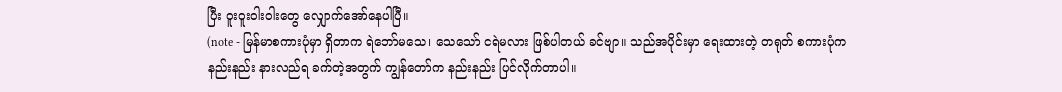ပြီး ဝူးဝူးဝါးဝါးတွေ လျှောက်အော်နေပါပြီ။
(note - မြန်မာစကားပုံမှာ ရှိတာက ရဲဘော်မသေ၊ သေသော် ငရဲမလား ဖြစ်ပါတယ် ခင်ဗျာ။ သည်အပိုင်းမှာ ရေးထားတဲ့ တရုတ် စကားပုံက နည်းနည်း နားလည်ရ ခက်တဲ့အတွက် ကျွန်တော်က နည်းနည်း ပြင်လိုက်တာပါ။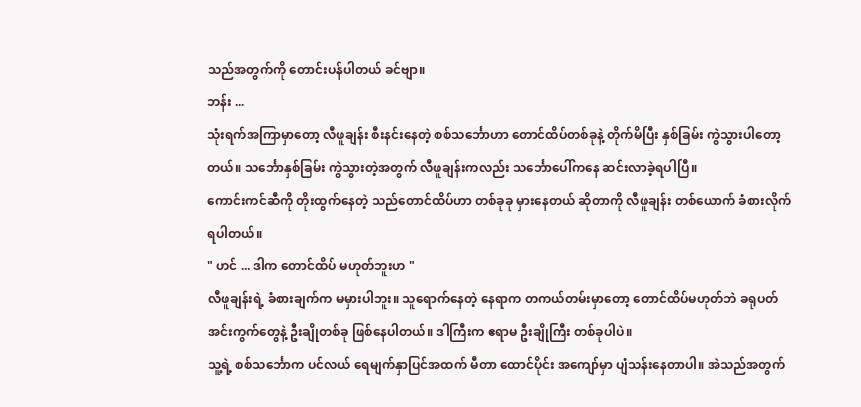သည်အတွက်ကို တောင်းပန်ပါတယ် ခင်ဗျာ။
ဘန်း ...
သုံးရက်အကြာမှာတော့ လီဖူချန်း စီးနင်းနေတဲ့ စစ်သင်္ဘောဟာ တောင်ထိပ်တစ်ခုနဲ့ တိုက်မိပြီး နှစ်ခြမ်း ကွဲသွားပါတော့တယ်။ သင်္ဘောနှစ်ခြမ်း ကွဲသွားတဲ့အတွက် လီဖူချန်းကလည်း သင်္ဘောပေါ်ကနေ ဆင်းလာခဲ့ရပါပြီ။
ကောင်းကင်ဆီကို တိုးထွက်နေတဲ့ သည်တောင်ထိပ်ဟာ တစ်ခုခု မှားနေတယ် ဆိုတာကို လီဖူချန်း တစ်ယောက် ခံစားလိုက်ရပါတယ်။
" ဟင် ... ဒါက တောင်ထိပ် မဟုတ်ဘူးဟ "
လီဖူချန်းရဲ့ ခံစားချက်က မမှားပါဘူး။ သူရောက်နေတဲ့ နေရာက တကယ်တမ်းမှာတော့ တောင်ထိပ်မဟုတ်ဘဲ ခရုပတ် အင်းကွက်တွေနဲ့ ဦးချိုတစ်ခု ဖြစ်နေပါတယ်။ ဒါကြီးက ဧရာမ ဦးချိုကြီး တစ်ခုပါပဲ။
သူ့ရဲ့ စစ်သင်္ဘောက ပင်လယ် ရေမျက်နှာပြင်အထက် မီတာ ထောင်ပိုင်း အကျော်မှာ ပျံသန်းနေတာပါ။ အဲသည်အတွက်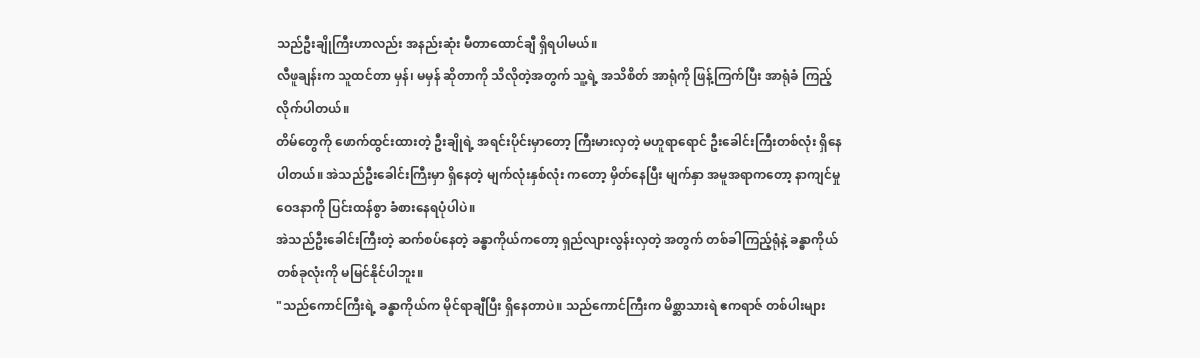သည်ဦးချိုကြီးဟာလည်း အနည်းဆုံး မီတာထောင်ချီ ရှိရပါမယ်။
လီဖူချန်းက သူထင်တာ မှန်၊ မမှန် ဆိုတာကို သိလိုတဲ့အတွက် သူ့ရဲ့ အသိစိတ် အာရုံကို ဖြန့်ကြက်ပြီး အာရုံခံ ကြည့်လိုက်ပါတယ်။
တိမ်တွေကို ဖောက်ထွင်းထားတဲ့ ဦးချိုရဲ့ အရင်းပိုင်းမှာတော့ ကြီးမားလှတဲ့ မဟူရာရောင် ဦးခေါင်းကြီးတစ်လုံး ရှိနေပါတယ်။ အဲသည်ဦးခေါင်းကြီးမှာ ရှိနေတဲ့ မျက်လုံးနှစ်လုံး ကတော့ မှိတ်နေပြီး မျက်နှာ အမူအရာကတော့ နာကျင်မှု ဝေဒနာကို ပြင်းထန်စွာ ခံစားနေရပုံပါပဲ။
အဲသည်ဦးခေါင်းကြီးတဲ့ ဆက်စပ်နေတဲ့ ခန္ဓာကိုယ်ကတော့ ရှည်လျားလွန်းလှတဲ့ အတွက် တစ်ခါကြည့်ရုံနဲ့ ခန္ဓာကိုယ် တစ်ခုလုံးကို မမြင်နိုင်ပါဘူး။
"သည်ကောင်ကြီးရဲ့ ခန္ဓာကိုယ်က မိုင်ရာချီပြီး ရှိနေတာပဲ။ သည်ကောင်ကြီးက မိစ္ဆာသားရဲ ဧကရာဇ် တစ်ပါးများ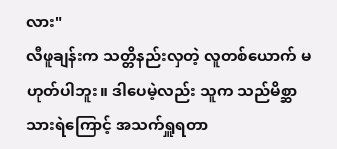လား"
လီဖူချန်းက သတ္တိနည်းလှတဲ့ လူတစ်ယောက် မဟုတ်ပါဘူး။ ဒါပေမဲ့လည်း သူက သည်မိစ္ဆာသားရဲကြောင့် အသက်ရှူရတာ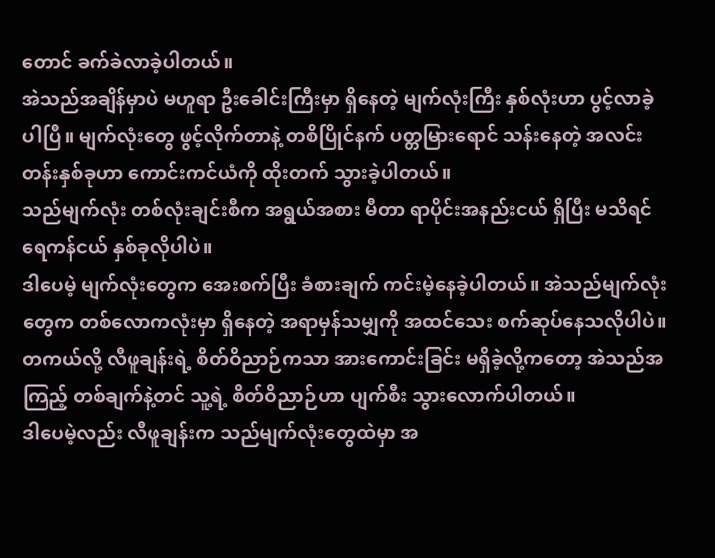တောင် ခက်ခဲလာခဲ့ပါတယ်။
အဲသည်အချိန်မှာပဲ မဟူရာ ဦးခေါင်းကြီးမှာ ရှိနေတဲ့ မျက်လုံးကြီး နှစ်လုံးဟာ ပွင့်လာခဲ့ပါပြီ။ မျက်လုံးတွေ ဖွင့်လိုက်တာနဲ့ တစိပြိုင်နက် ပတ္တမြားရောင် သန်းနေတဲ့ အလင်းတန်းနှစ်ခုဟာ ကောင်းကင်ယံကို ထိုးတက် သွားခဲ့ပါတယ်။
သည်မျက်လုံး တစ်လုံးချင်းစီက အရွယ်အစား မီတာ ရာပိုင်းအနည်းငယ် ရှိပြီး မသိရင် ရေကန်ငယ် နှစ်ခုလိုပါပဲ။
ဒါပေမဲ့ မျက်လုံးတွေက အေးစက်ပြီး ခံစားချက် ကင်းမဲ့နေခဲ့ပါတယ်။ အဲသည်မျက်လုံးတွေက တစ်လောကလုံးမှာ ရှိနေတဲ့ အရာမှန်သမျှကို အထင်သေး စက်ဆုပ်နေသလိုပါပဲ။ တကယ်လို့ လီဖူချန်းရဲ့ စိတ်ဝိညာဉ်ကသာ အားကောင်းခြင်း မရှိခဲ့လို့ကတော့ အဲသည်အကြည့် တစ်ချက်နဲ့တင် သူ့ရဲ့ စိတ်ဝိညာဉ်ဟာ ပျက်စီး သွားလောက်ပါတယ်။
ဒါပေမဲ့လည်း လီဖူချန်းက သည်မျက်လုံးတွေထဲမှာ အ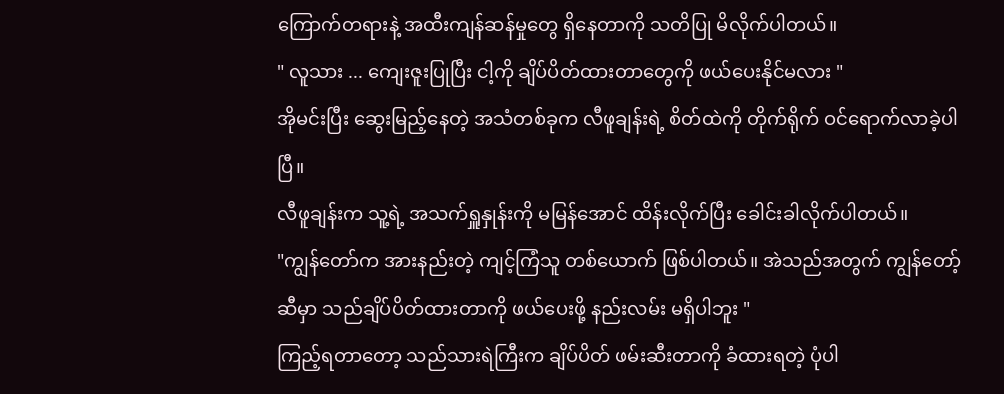ကြောက်တရားနဲ့ အထီးကျန်ဆန်မှုတွေ ရှိနေတာကို သတိပြု မိလိုက်ပါတယ်။
" လူသား ... ကျေးဇူးပြုပြီး ငါ့ကို ချိပ်ပိတ်ထားတာတွေကို ဖယ်ပေးနိုင်မလား "
အိုမင်းပြီး ဆွေးမြည့်နေတဲ့ အသံတစ်ခုက လီဖူချန်းရဲ့ စိတ်ထဲကို တိုက်ရိုက် ဝင်ရောက်လာခဲ့ပါပြီ။
လီဖူချန်းက သူ့ရဲ့ အသက်ရှူနှုန်းကို မမြန်အောင် ထိန်းလိုက်ပြီး ခေါင်းခါလိုက်ပါတယ်။
"ကျွန်တော်က အားနည်းတဲ့ ကျင့်ကြံသူ တစ်ယောက် ဖြစ်ပါတယ်။ အဲသည်အတွက် ကျွန်တော့်ဆီမှာ သည်ချိပ်ပိတ်ထားတာကို ဖယ်ပေးဖို့ နည်းလမ်း မရှိပါဘူး "
ကြည့်ရတာတော့ သည်သားရဲကြီးက ချိပ်ပိတ် ဖမ်းဆီးတာကို ခံထားရတဲ့ ပုံပါ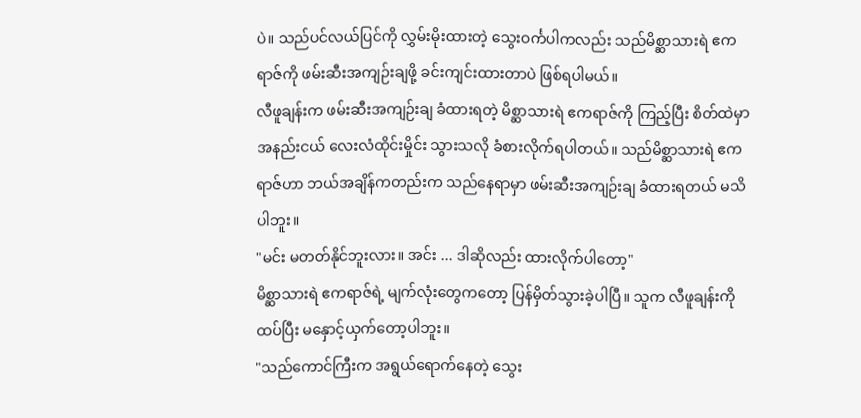ပဲ။ သည်ပင်လယ်ပြင်ကို လွှမ်းမိုးထားတဲ့ သွေးဝင်္ကပါကလည်း သည်မိစ္ဆာသားရဲ ဧကရာဇ်ကို ဖမ်းဆီးအကျဉ်းချဖို့ ခင်းကျင်းထားတာပဲ ဖြစ်ရပါမယ်။
လီဖူချန်းက ဖမ်းဆီးအကျဉ်းချ ခံထားရတဲ့ မိစ္ဆာသားရဲ ဧကရာဇ်ကို ကြည့်ပြီး စိတ်ထဲမှာ အနည်းငယ် လေးလံထိုင်းမှိုင်း သွားသလို ခံစားလိုက်ရပါတယ်။ သည်မိစ္ဆာသားရဲ ဧကရာဇ်ဟာ ဘယ်အချိန်ကတည်းက သည်နေရာမှာ ဖမ်းဆီးအကျဉ်းချ ခံထားရတယ် မသိပါဘူး။
"မင်း မတတ်နိုင်ဘူးလား။ အင်း ... ဒါဆိုလည်း ထားလိုက်ပါတော့"
မိစ္ဆာသားရဲ ဧကရာဇ်ရဲ့ မျက်လုံးတွေကတော့ ပြန်မှိတ်သွားခဲ့ပါပြီ။ သူက လီဖူချန်းကို ထပ်ပြီး မနှောင့်ယှက်တော့ပါဘူး။
"သည်ကောင်ကြီးက အရွယ်ရောက်နေတဲ့ သွေး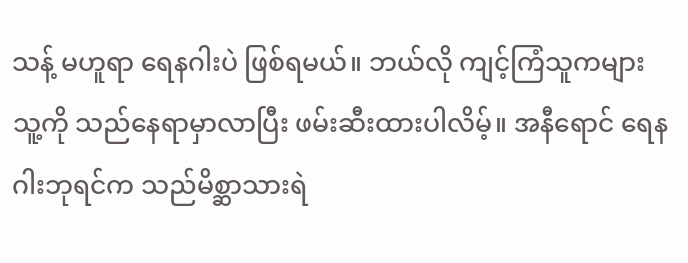သန့် မဟူရာ ရေနဂါးပဲ ဖြစ်ရမယ်။ ဘယ်လို ကျင့်ကြံသူကများ သူ့ကို သည်နေရာမှာလာပြီး ဖမ်းဆီးထားပါလိမ့်။ အနီရောင် ရေနဂါးဘုရင်က သည်မိစ္ဆာသားရဲ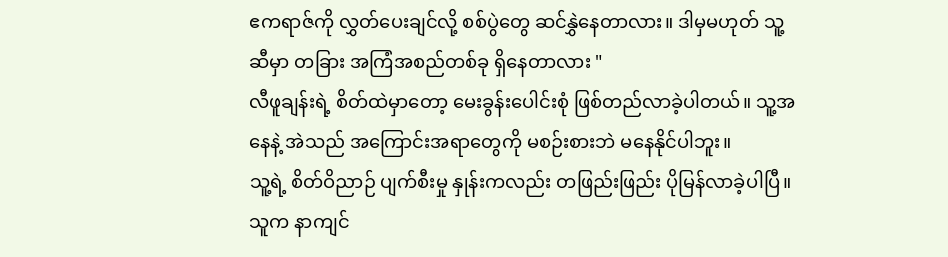ဧကရာဇ်ကို လွှတ်ပေးချင်လို့ စစ်ပွဲတွေ ဆင်နွှဲနေတာလား။ ဒါမှမဟုတ် သူ့ဆီမှာ တခြား အကြံအစည်တစ်ခု ရှိနေတာလား "
လီဖူချန်းရဲ့ စိတ်ထဲမှာတော့ မေးခွန်းပေါင်းစုံ ဖြစ်တည်လာခဲ့ပါတယ်။ သူ့အနေနဲ့ အဲသည် အကြောင်းအရာတွေကို မစဉ်းစားဘဲ မနေနိုင်ပါဘူး။
သူ့ရဲ့ စိတ်ဝိညာဉ် ပျက်စီးမှု နှုန်းကလည်း တဖြည်းဖြည်း ပိုမြန်လာခဲ့ပါပြီ။
သူက နာကျင်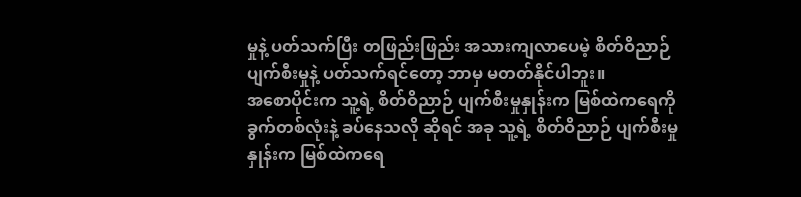မှုနဲ့ ပတ်သက်ပြီး တဖြည်းဖြည်း အသားကျလာပေမဲ့ စိတ်ဝိညာဉ် ပျက်စီးမှုနဲ့ ပတ်သက်ရင်တော့ ဘာမှ မတတ်နိုင်ပါဘူး။
အစောပိုင်းက သူ့ရဲ့ စိတ်ဝိညာဉ် ပျက်စီးမှုနှုန်းက မြစ်ထဲကရေကို ခွက်တစ်လုံးနဲ့ ခပ်နေသလို ဆိုရင် အခု သူ့ရဲ့ စိတ်ဝိညာဉ် ပျက်စီးမှုနှုန်းက မြစ်ထဲကရေ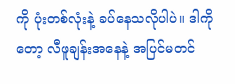ကို ပုံးတစ်လုံးနဲ့ ခပ်နေသလိုပါပဲ။ ဒါကိုတော့ လီဖူချန်းအနေနဲ့ အပြင်မတင်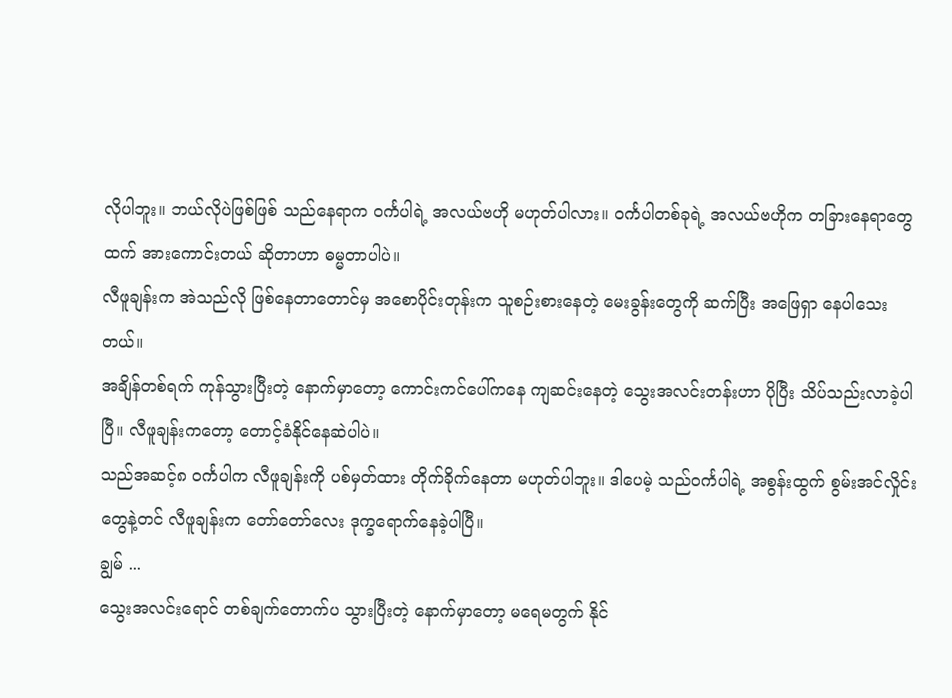လိုပါဘူး။ ဘယ်လိုပဲဖြစ်ဖြစ် သည်နေရာက ဝင်္ကပါရဲ့ အလယ်ဗဟို မဟုတ်ပါလား။ ဝင်္ကပါတစ်ခုရဲ့ အလယ်ဗဟိုက တခြားနေရာတွေထက် အားကောင်းတယ် ဆိုတာဟာ ဓမ္မတာပါပဲ။
လီဖူချန်းက အဲသည်လို ဖြစ်နေတာတောင်မှ အစောပိုင်းတုန်းက သူစဉ်းစားနေတဲ့ မေးခွန်းတွေကို ဆက်ပြီး အဖြေရှာ နေပါသေးတယ်။
အချိန်တစ်ရက် ကုန်သွားပြီးတဲ့ နောက်မှာတော့ ကောင်းကင်ပေါ်ကနေ ကျဆင်းနေတဲ့ သွေးအလင်းတန်းဟာ ပိုပြီး သိပ်သည်းလာခဲ့ပါပြီ။ လီဖူချန်းကတော့ တောင့်ခံနိုင်နေဆဲပါပဲ။
သည်အဆင့်၈ ဝင်္ကပါက လီဖူချန်းကို ပစ်မှတ်ထား တိုက်ခိုက်နေတာ မဟုတ်ပါဘူး။ ဒါပေမဲ့ သည်ဝင်္ကပါရဲ့ အစွန်းထွက် စွမ်းအင်လှိုင်းတွေနဲ့တင် လီဖူချန်းက တော်တော်လေး ဒုက္ခရောက်နေခဲ့ပါပြီ။
ချွမ် ...
သွေးအလင်းရောင် တစ်ချက်တောက်ပ သွားပြီးတဲ့ နောက်မှာတော့ မရေမတွက် နိုင်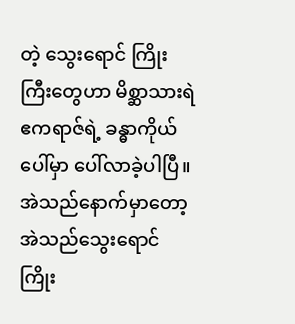တဲ့ သွေးရောင် ကြိုးကြီးတွေဟာ မိစ္ဆာသားရဲ ဧကရာဇ်ရဲ့ ခန္ဓာကိုယ်ပေါ်မှာ ပေါ်လာခဲ့ပါပြီ။
အဲသည်နောက်မှာတော့ အဲသည်သွေးရောင် ကြိုး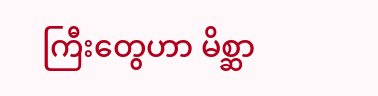ကြီးတွေဟာ မိစ္ဆာ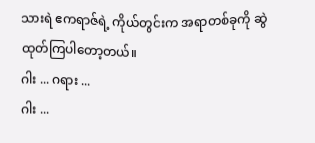သားရဲ ဧကရာဇ်ရဲ့ ကိုယ်တွင်းက အရာတစ်ခုကို ဆွဲထုတ်ကြပါတော့တယ်။
ဂါး ... ဂရား ...
ဂါး ...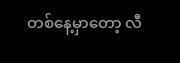တစ်နေ့မှာတော့ လီ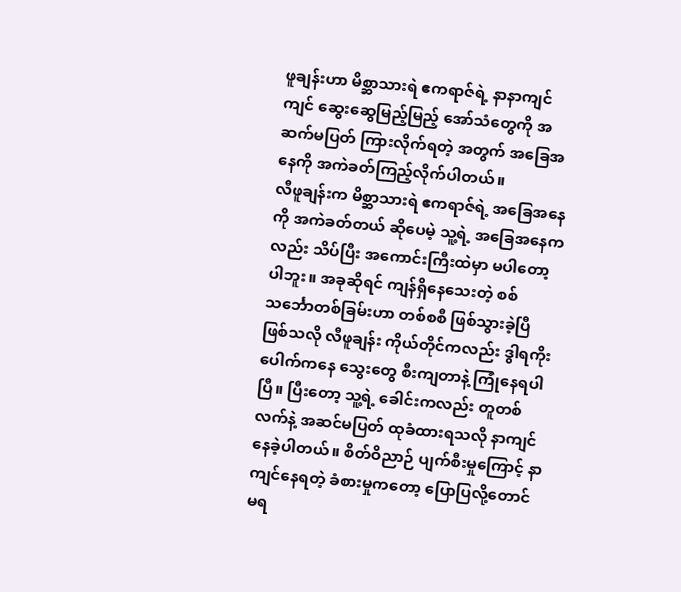ဖူချန်းဟာ မိစ္ဆာသားရဲ ဧကရာဇ်ရဲ့ နာနာကျင်ကျင် ဆွေးဆွေမြည့်မြည့် အော်သံတွေကို အဆက်မပြတ် ကြားလိုက်ရတဲ့ အတွက် အခြေအနေကို အကဲခတ်ကြည့်လိုက်ပါတယ်။
လီဖူချန်းက မိစ္ဆာသားရဲ ဧကရာဇ်ရဲ့ အခြေအနေကို အကဲခတ်တယ် ဆိုပေမဲ့ သူ့ရဲ့ အခြေအနေကလည်း သိပ်ပြီး အကောင်းကြီးထဲမှာ မပါတော့ပါဘူး။ အခုဆိုရင် ကျန်ရှိနေသေးတဲ့ စစ်သင်္ဘောတစ်ခြမ်းဟာ တစ်စစီ ဖြစ်သွားခဲ့ပြီ ဖြစ်သလို လီဖူချန်း ကိုယ်တိုင်ကလည်း ဒွါရကိုးပေါက်ကနေ သွေးတွေ စီးကျတာနဲ့ ကြုံနေရပါပြီ။ ပြီးတော့ သူ့ရဲ့ ခေါင်းကလည်း တူတစ်လက်နဲ့ အဆင်မပြတ် ထုခံထားရသလို နာကျင်နေခဲ့ပါတယ်။ စိတ်ဝိညာဉ် ပျက်စီးမှုကြောင့် နာကျင်နေရတဲ့ ခံစားမှုကတော့ ပြောပြလို့တောင် မရ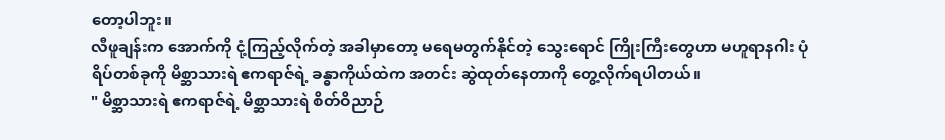တော့ပါဘူး။
လီဖူချန်းက အောက်ကို ငုံ့ကြည့်လိုက်တဲ့ အခါမှာတော့ မရေမတွက်နိုင်တဲ့ သွေးရောင် ကြိုးကြီးတွေဟာ မဟူရာနဂါး ပုံရိပ်တစ်ခုကို မိစ္ဆာသားရဲ ဧကရာဇ်ရဲ့ ခန္ဓာကိုယ်ထဲက အတင်း ဆွဲထုတ်နေတာကို တွေ့လိုက်ရပါတယ်။
" မိစ္ဆာသားရဲ ဧကရာဇ်ရဲ့ မိစ္ဆာသားရဲ စိတ်ဝိညာဉ်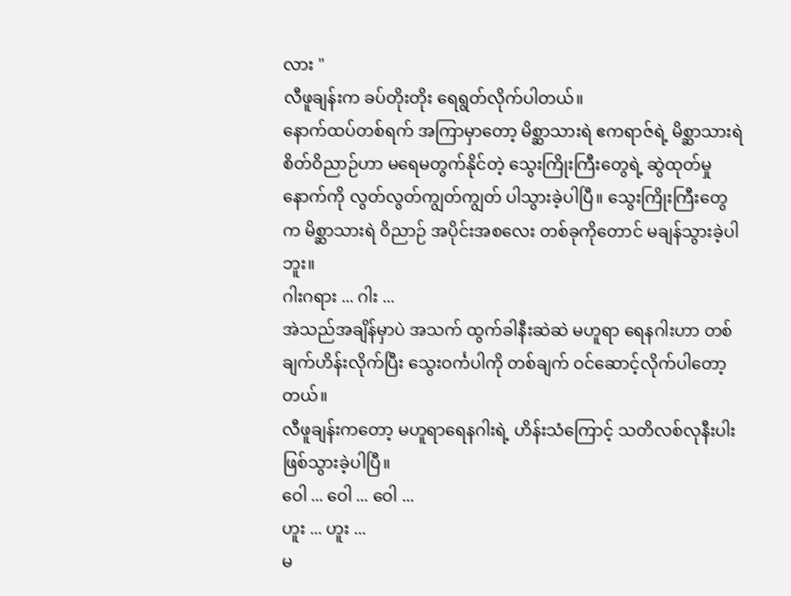လား "
လီဖူချန်းက ခပ်တိုးတိုး ရေရွတ်လိုက်ပါတယ်။
နောက်ထပ်တစ်ရက် အကြာမှာတော့ မိစ္ဆာသားရဲ ဧကရာဇ်ရဲ့ မိစ္ဆာသားရဲ စိတ်ဝိညာဉ်ဟာ မရေမတွက်နိုင်တဲ့ သွေးကြိုးကြီးတွေရဲ့ ဆွဲထုတ်မှုနောက်ကို လွတ်လွတ်ကျွတ်ကျွတ် ပါသွားခဲ့ပါပြီ။ သွေးကြိုးကြီးတွေက မိစ္ဆာသားရဲ ဝိညာဉ် အပိုင်းအစလေး တစ်ခုကိုတောင် မချန်သွားခဲ့ပါဘူး။
ဂါးဂရား ... ဂါး ...
အဲသည်အချိန်မှာပဲ အသက် ထွက်ခါနီးဆဲဆဲ မဟူရာ ရေနဂါးဟာ တစ်ချက်ဟိန်းလိုက်ပြီး သွေးဝင်္ကပါကို တစ်ချက် ဝင်ဆောင့်လိုက်ပါတော့တယ်။
လီဖူချန်းကတော့ မဟူရာရေနဂါးရဲ့ ဟိန်းသံကြောင့် သတိလစ်လုနီးပါး ဖြစ်သွားခဲ့ပါပြီ။
ဝေါ ... ဝေါ ... ဝေါ ...
ဟူး ... ဟူး ...
မ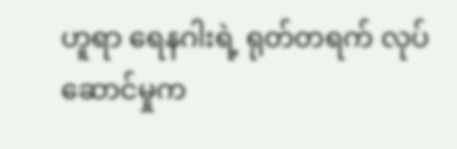ဟူရာ ရေနဂါးရဲ့ ရုတ်တရက် လုပ်ဆောင်မှုက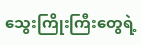သွေးကြိုးကြီးတွေရဲ့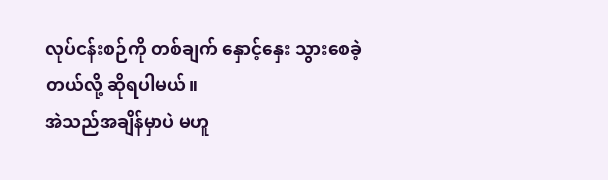လုပ်ငန်းစဉ်ကို တစ်ချက် နှောင့်နှေး သွားစေခဲ့တယ်လို့ ဆိုရပါမယ်။
အဲသည်အချိန်မှာပဲ မဟူ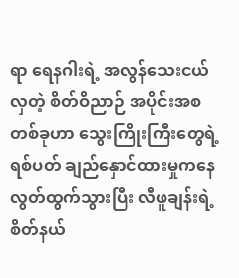ရာ ရေနဂါးရဲ့ အလွန်သေးငယ်လှတဲ့ စိတ်ဝိညာဉ် အပိုင်းအစ တစ်ခုဟာ သွေးကြိုးကြီးတွေရဲ့ ရစ်ပတ် ချည်နှောင်ထားမှုကနေ လွတ်ထွက်သွားပြီး လီဖူချန်းရဲ့ စိတ်နယ်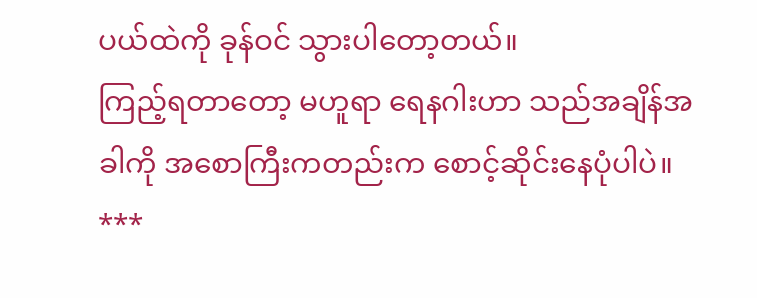ပယ်ထဲကို ခုန်ဝင် သွားပါတော့တယ်။
ကြည့်ရတာတော့ မဟူရာ ရေနဂါးဟာ သည်အချိန်အခါကို အစောကြီးကတည်းက စောင့်ဆိုင်းနေပုံပါပဲ။
***